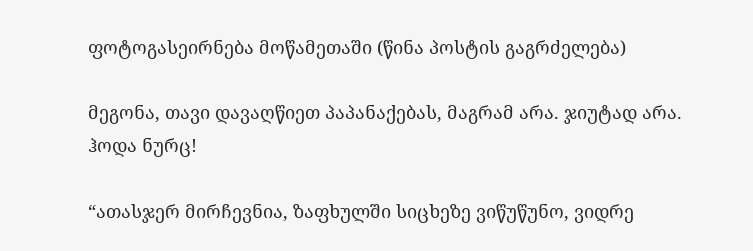ფოტოგასეირნება მოწამეთაში (წინა პოსტის გაგრძელება)

მეგონა, თავი დავაღწიეთ პაპანაქებას, მაგრამ არა. ჯიუტად არა. ჰოდა ნურც!

“ათასჯერ მირჩევნია, ზაფხულში სიცხეზე ვიწუწუნო, ვიდრე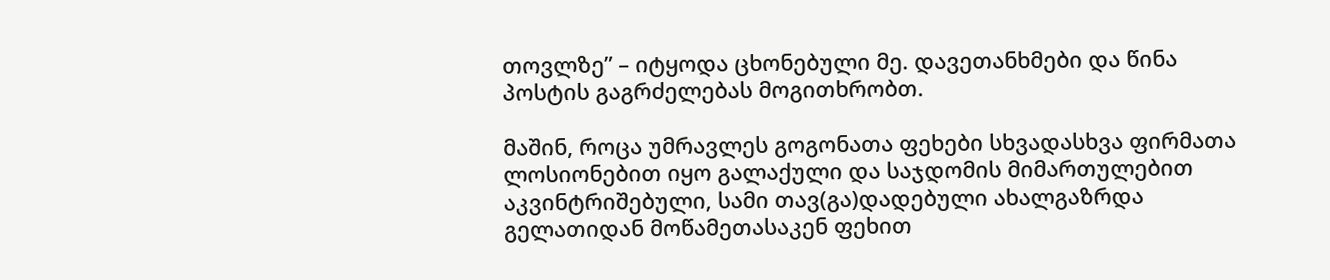თოვლზე” – იტყოდა ცხონებული მე. დავეთანხმები და წინა პოსტის გაგრძელებას მოგითხრობთ.

მაშინ, როცა უმრავლეს გოგონათა ფეხები სხვადასხვა ფირმათა ლოსიონებით იყო გალაქული და საჯდომის მიმართულებით აკვინტრიშებული, სამი თავ(გა)დადებული ახალგაზრდა გელათიდან მოწამეთასაკენ ფეხით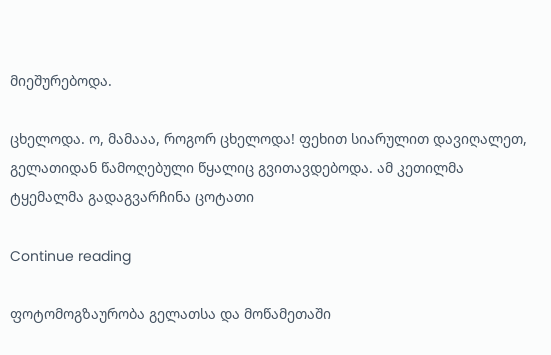მიეშურებოდა.

ცხელოდა. ო, მამააა, როგორ ცხელოდა! ფეხით სიარულით დავიღალეთ, გელათიდან წამოღებული წყალიც გვითავდებოდა. ამ კეთილმა ტყემალმა გადაგვარჩინა ცოტათი

Continue reading

ფოტომოგზაურობა გელათსა და მოწამეთაში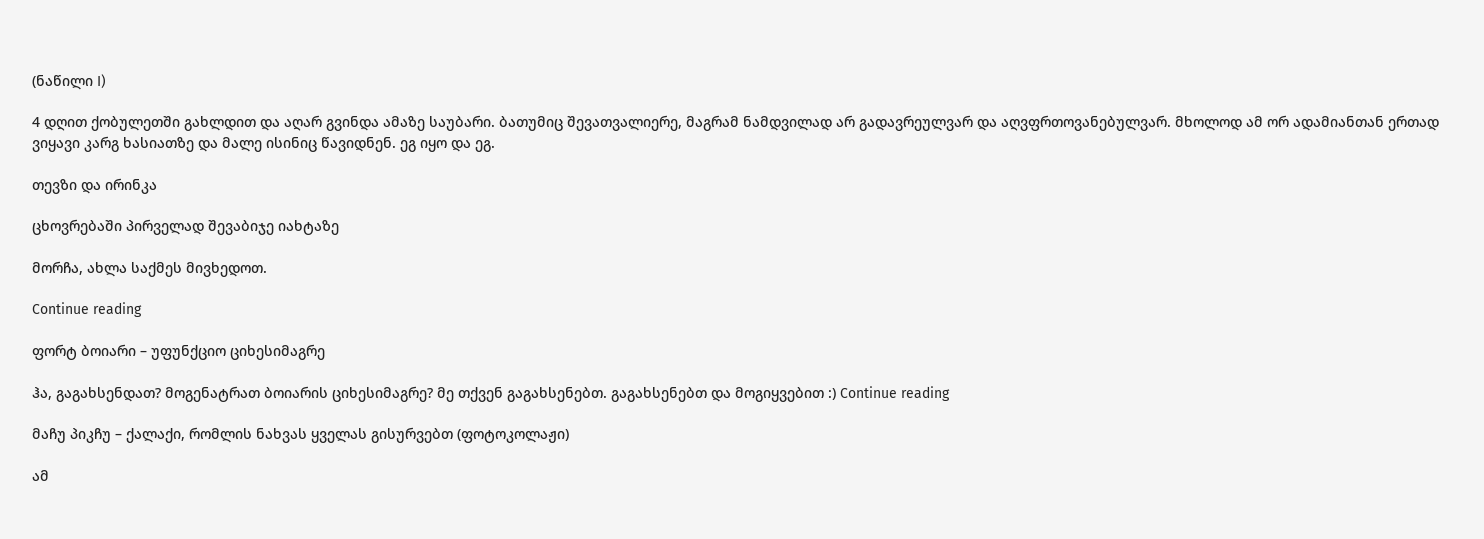(ნაწილი I)

4 დღით ქობულეთში გახლდით და აღარ გვინდა ამაზე საუბარი. ბათუმიც შევათვალიერე, მაგრამ ნამდვილად არ გადავრეულვარ და აღვფრთოვანებულვარ. მხოლოდ ამ ორ ადამიანთან ერთად ვიყავი კარგ ხასიათზე და მალე ისინიც წავიდნენ. ეგ იყო და ეგ.

თევზი და ირინკა

ცხოვრებაში პირველად შევაბიჯე იახტაზე

მორჩა, ახლა საქმეს მივხედოთ.

Continue reading

ფორტ ბოიარი – უფუნქციო ციხესიმაგრე

ჰა, გაგახსენდათ? მოგენატრათ ბოიარის ციხესიმაგრე? მე თქვენ გაგახსენებთ. გაგახსენებთ და მოგიყვებით :) Continue reading

მაჩუ პიკჩუ – ქალაქი, რომლის ნახვას ყველას გისურვებთ (ფოტოკოლაჟი)

ამ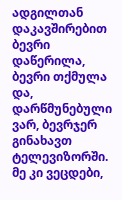ადგილთან დაკავშირებით ბევრი დაწერილა, ბევრი თქმულა და, დარწმუნებული ვარ, ბევრჯერ გინახავთ ტელევიზორში. მე კი ვეცდები,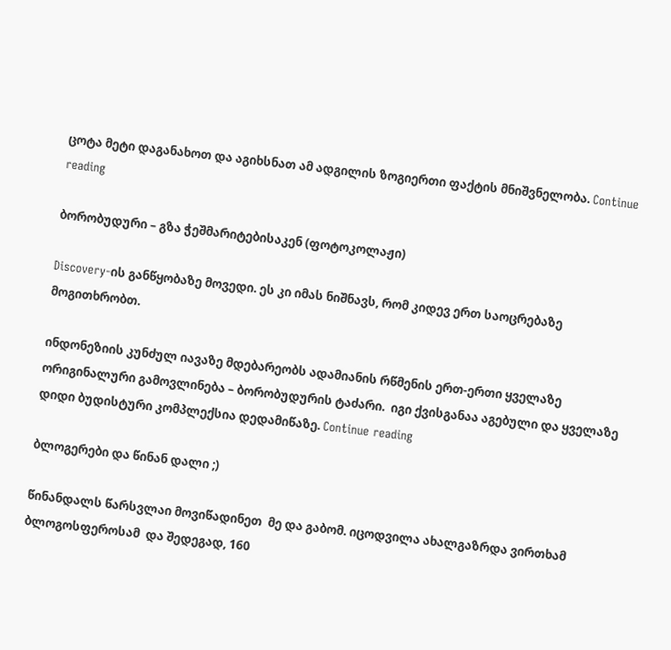ცოტა მეტი დაგანახოთ და აგიხსნათ ამ ადგილის ზოგიერთი ფაქტის მნიშვნელობა. Continue reading

ბორობუდური – გზა ჭეშმარიტებისაკენ (ფოტოკოლაჟი)

Discovery-ის განწყობაზე მოვედი. ეს კი იმას ნიშნავს, რომ კიდევ ერთ საოცრებაზე მოგითხრობთ.

ინდონეზიის კუნძულ იავაზე მდებარეობს ადამიანის რწმენის ერთ-ერთი ყველაზე ორიგინალური გამოვლინება – ბორობუდურის ტაძარი.  იგი ქვისგანაა აგებული და ყველაზე დიდი ბუდისტური კომპლექსია დედამიწაზე. Continue reading

ბლოგერები და წინან დალი ;)

წინანდალს წარსვლაი მოვიწადინეთ  მე და გაბომ. იცოდვილა ახალგაზრდა ვირთხამ ბლოგოსფეროსამ  და შედეგად, 160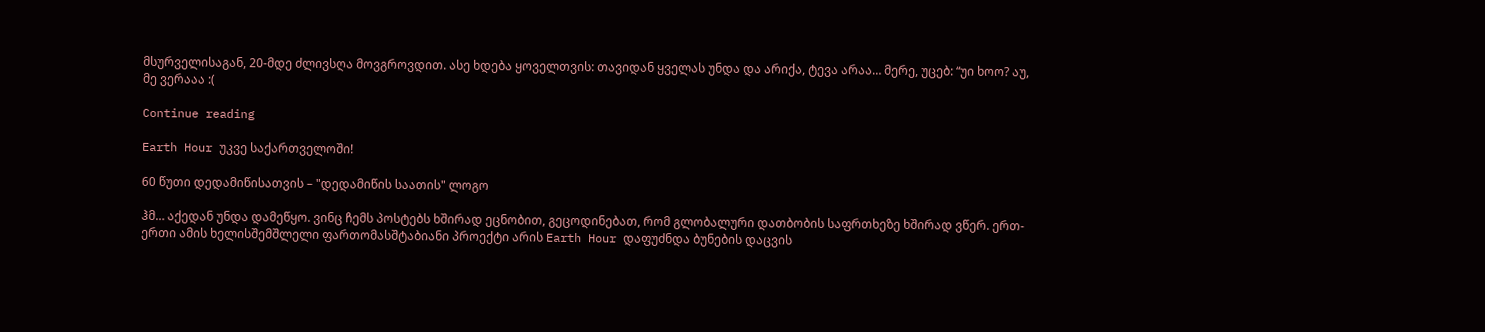მსურველისაგან, 20-მდე ძლივსღა მოვგროვდით. ასე ხდება ყოველთვის: თავიდან ყველას უნდა და არიქა, ტევა არაა… მერე, უცებ: “უი ხოო? აუ, მე ვერააა :(

Continue reading

Earth Hour უკვე საქართველოში!

60 წუთი დედამიწისათვის – "დედამიწის საათის" ლოგო

ჰმ… აქედან უნდა დამეწყო. ვინც ჩემს პოსტებს ხშირად ეცნობით, გეცოდინებათ, რომ გლობალური დათბობის საფრთხეზე ხშირად ვწერ. ერთ-ერთი ამის ხელისშემშლელი ფართომასშტაბიანი პროექტი არის Earth Hour დაფუძნდა ბუნების დაცვის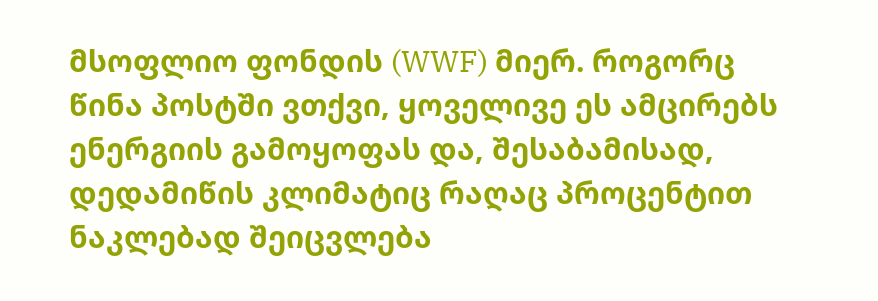მსოფლიო ფონდის (WWF) მიერ. როგორც წინა პოსტში ვთქვი, ყოველივე ეს ამცირებს ენერგიის გამოყოფას და, შესაბამისად, დედამიწის კლიმატიც რაღაც პროცენტით ნაკლებად შეიცვლება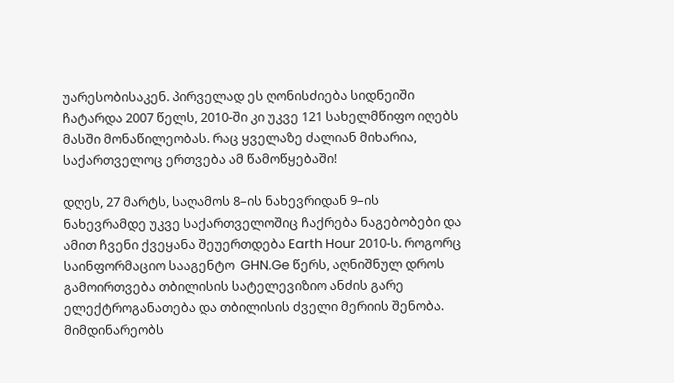უარესობისაკენ. პირველად ეს ღონისძიება სიდნეიში ჩატარდა 2007 წელს, 2010-ში კი უკვე 121 სახელმწიფო იღებს მასში მონაწილეობას. რაც ყველაზე ძალიან მიხარია, საქართველოც ერთვება ამ წამოწყებაში!

დღეს, 27 მარტს, საღამოს 8–ის ნახევრიდან 9–ის ნახევრამდე უკვე საქართველოშიც ჩაქრება ნაგებობები და ამით ჩვენი ქვეყანა შეუერთდება Earth Hour 2010-ს. როგორც საინფორმაციო სააგენტო  GHN.Ge წერს, აღნიშნულ დროს გამოირთვება თბილისის სატელევიზიო ანძის გარე ელექტროგანათება და თბილისის ძველი მერიის შენობა. მიმდინარეობს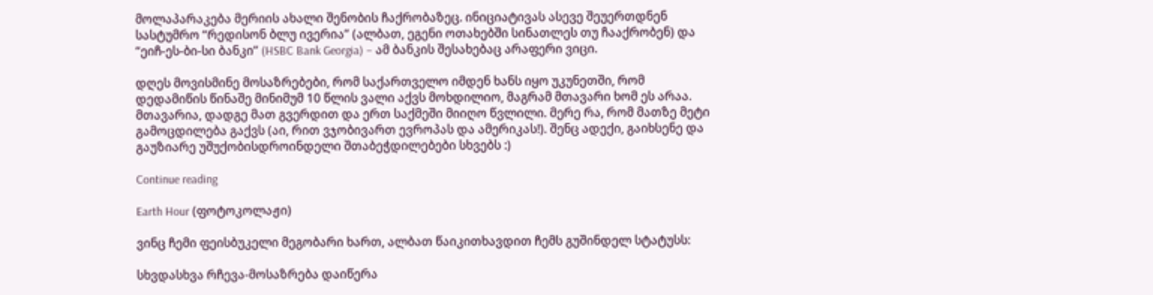მოლაპარაკება მერიის ახალი შენობის ჩაქრობაზეც. ინიციატივას ასევე შეუერთდნენ სასტუმრო “რედისონ ბლუ ივერია” (ალბათ, ეგენი ოთახებში სინათლეს თუ ჩააქრობენ) და “ეიჩ-ეს-ბი-სი ბანკი” (HSBC Bank Georgia) – ამ ბანკის შესახებაც არაფერი ვიცი.

დღეს მოვისმინე მოსაზრებები, რომ საქართველო იმდენ ხანს იყო უკუნეთში, რომ დედამიწის წინაშე მინიმუმ 10 წლის ვალი აქვს მოხდილიო, მაგრამ მთავარი ხომ ეს არაა. მთავარია, დადგე მათ გვერდით და ერთ საქმეში მიიღო წვლილი. მერე რა, რომ მათზე მეტი გამოცდილება გაქვს (აი, რით ვჯობივართ ევროპას და ამერიკას!). შენც ადექი, გაიხსენე და გაუზიარე უშუქობისდროინდელი შთაბეჭდილებები სხვებს :)

Continue reading

Earth Hour (ფოტოკოლაჟი)

ვინც ჩემი ფეისბუკელი მეგობარი ხართ, ალბათ წაიკითხავდით ჩემს გუშინდელ სტატუსს:

სხვდასხვა რჩევა-მოსაზრება დაიწერა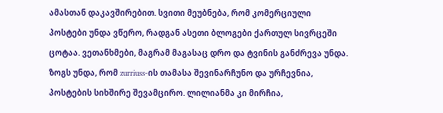ამასთან დაკავშირებით. სვითი მეუბნება, რომ კომერციული პოსტები უნდა ვწერო, რადგან ასეთი ბლოგები ქართულ სივრცეში ცოტაა. ვეთანხმები, მაგრამ მაგასაც დრო და ტვინის განძრევა უნდა. ზოგს უნდა, რომ zurriuss-ის თამასა შევინარჩუნო და ურჩევნია, პოსტების სიხშირე შევამცირო. ლილიანმა კი მირჩია,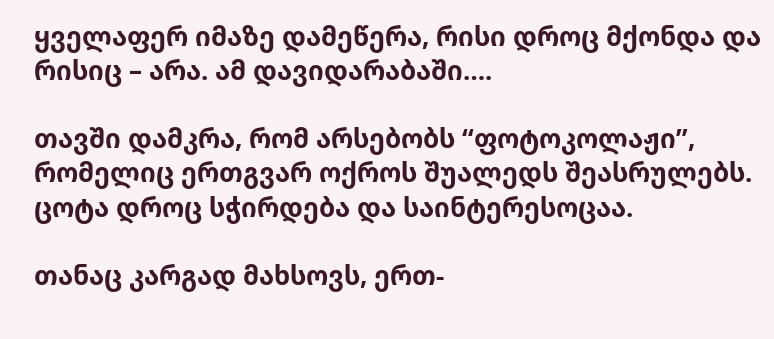ყველაფერ იმაზე დამეწერა, რისი დროც მქონდა და რისიც – არა. ამ დავიდარაბაში….

თავში დამკრა, რომ არსებობს “ფოტოკოლაჟი”, რომელიც ერთგვარ ოქროს შუალედს შეასრულებს. ცოტა დროც სჭირდება და საინტერესოცაა.

თანაც კარგად მახსოვს, ერთ-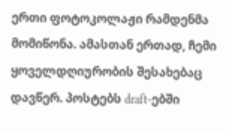ერთი ფოტოკოლაჟი რამდენმა მომიწონა. ამასთან ერთად, ჩემი ყოველდღიურობის შესახებაც დავწერ. პოსტებს draft-ებში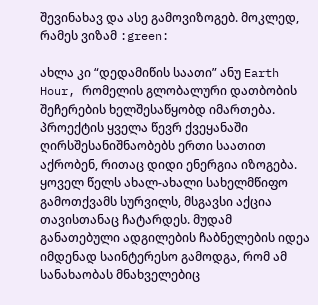შევინახავ და ასე გამოვიზოგებ. მოკლედ, რამეს ვიზამ :green:

ახლა კი “დედამიწის საათი” ანუ Earth Hour, რომელის გლობალური დათბობის შეჩერების ხელშესაწყობდ იმართება. პროექტის ყველა წევრ ქვეყანაში ღირსშესანიშნაობებს ერთი საათით აქრობენ, რითაც დიდი ენერგია იზოგება. ყოველ წელს ახალ-ახალი სახელმწიფო გამოთქვამს სურვილს, მსგავსი აქცია თავისთანაც ჩატარდეს. მუდამ განათებული ადგილების ჩაბნელების იდეა იმდენად საინტერესო გამოდგა, რომ ამ სანახაობას მნახველებიც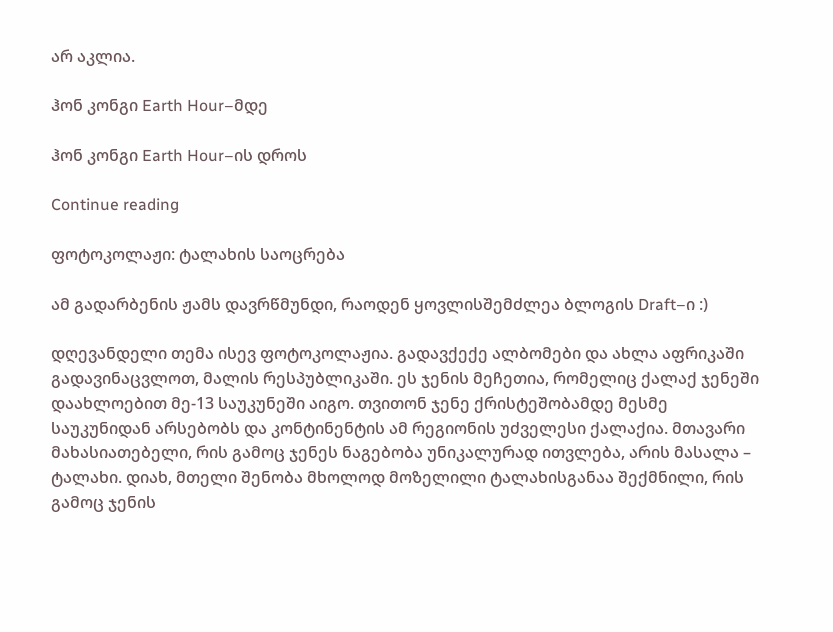არ აკლია.

ჰონ კონგი Earth Hour–მდე

ჰონ კონგი Earth Hour–ის დროს

Continue reading

ფოტოკოლაჟი: ტალახის საოცრება

ამ გადარბენის ჟამს დავრწმუნდი, რაოდენ ყოვლისშემძლეა ბლოგის Draft–ი :)

დღევანდელი თემა ისევ ფოტოკოლაჟია. გადავქექე ალბომები და ახლა აფრიკაში გადავინაცვლოთ, მალის რესპუბლიკაში. ეს ჯენის მეჩეთია, რომელიც ქალაქ ჯენეში დაახლოებით მე-13 საუკუნეში აიგო. თვითონ ჯენე ქრისტეშობამდე მესმე საუკუნიდან არსებობს და კონტინენტის ამ რეგიონის უძველესი ქალაქია. მთავარი მახასიათებელი, რის გამოც ჯენეს ნაგებობა უნიკალურად ითვლება, არის მასალა – ტალახი. დიახ, მთელი შენობა მხოლოდ მოზელილი ტალახისგანაა შექმნილი, რის გამოც ჯენის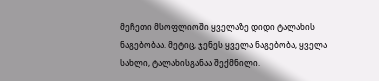მეჩეთი მსოფლიოში ყველაზე დიდი ტალახის ნაგებობაა. მეტიც, ჯენეს ყველა ნაგებობა, ყველა სახლი, ტალახისგანაა შექმნილი.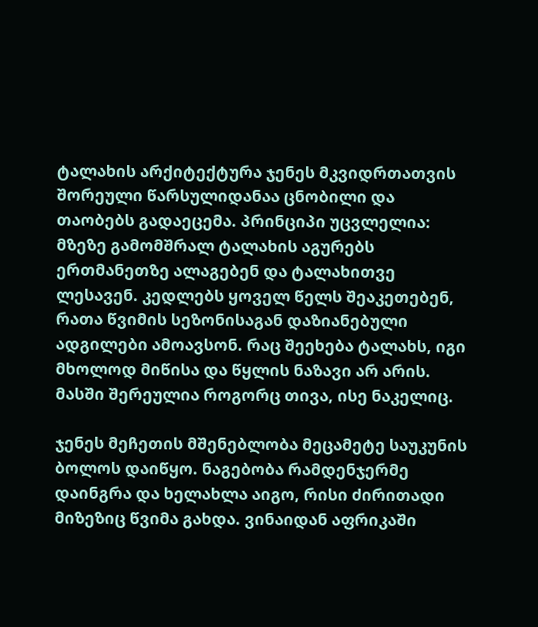ტალახის არქიტექტურა ჯენეს მკვიდრთათვის შორეული წარსულიდანაა ცნობილი და თაობებს გადაეცემა. პრინციპი უცვლელია: მზეზე გამომშრალ ტალახის აგურებს ერთმანეთზე ალაგებენ და ტალახითვე ლესავენ. კედლებს ყოველ წელს შეაკეთებენ, რათა წვიმის სეზონისაგან დაზიანებული ადგილები ამოავსონ. რაც შეეხება ტალახს, იგი მხოლოდ მიწისა და წყლის ნაზავი არ არის. მასში შერეულია როგორც თივა, ისე ნაკელიც.

ჯენეს მეჩეთის მშენებლობა მეცამეტე საუკუნის ბოლოს დაიწყო. ნაგებობა რამდენჯერმე დაინგრა და ხელახლა აიგო, რისი ძირითადი მიზეზიც წვიმა გახდა. ვინაიდან აფრიკაში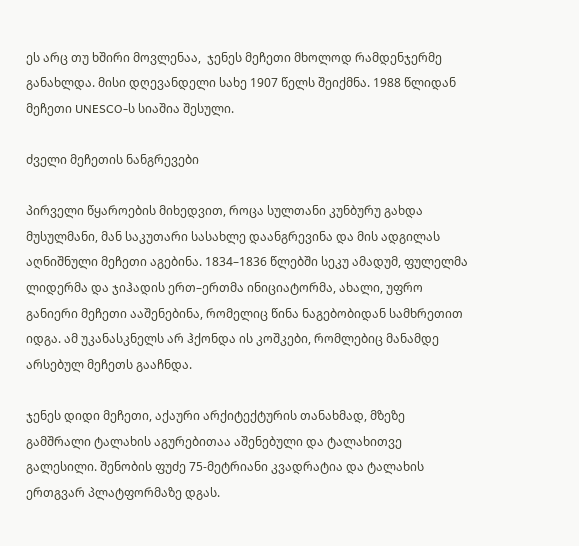ეს არც თუ ხშირი მოვლენაა,  ჯენეს მეჩეთი მხოლოდ რამდენჯერმე განახლდა. მისი დღევანდელი სახე 1907 წელს შეიქმნა. 1988 წლიდან მეჩეთი UNESCO-ს სიაშია შესული.

ძველი მეჩეთის ნანგრევები

პირველი წყაროების მიხედვით, როცა სულთანი კუნბურუ გახდა მუსულმანი, მან საკუთარი სასახლე დაანგრევინა და მის ადგილას აღნიშნული მეჩეთი აგებინა. 1834–1836 წლებში სეკუ ამადუმ, ფულელმა ლიდერმა და ჯიჰადის ერთ–ერთმა ინიციატორმა, ახალი, უფრო განიერი მეჩეთი ააშენებინა, რომელიც წინა ნაგებობიდან სამხრეთით იდგა. ამ უკანასკნელს არ ჰქონდა ის კოშკები, რომლებიც მანამდე არსებულ მეჩეთს გააჩნდა.

ჯენეს დიდი მეჩეთი, აქაური არქიტექტურის თანახმად, მზეზე გამშრალი ტალახის აგურებითაა აშენებული და ტალახითვე გალესილი. შენობის ფუძე 75-მეტრიანი კვადრატია და ტალახის ერთგვარ პლატფორმაზე დგას.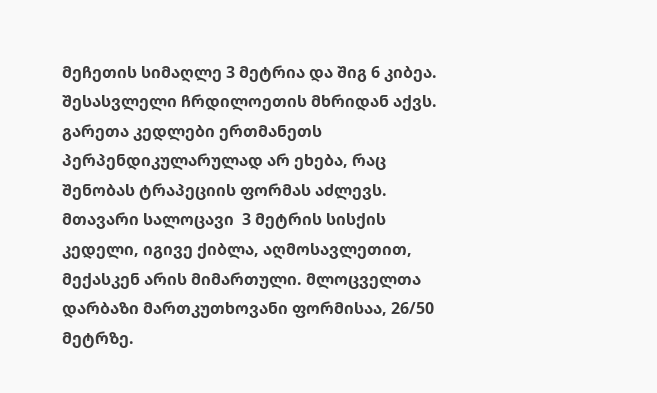მეჩეთის სიმაღლე 3 მეტრია და შიგ 6 კიბეა. შესასვლელი ჩრდილოეთის მხრიდან აქვს. გარეთა კედლები ერთმანეთს პერპენდიკულარულად არ ეხება, რაც შენობას ტრაპეციის ფორმას აძლევს. მთავარი სალოცავი  3 მეტრის სისქის კედელი, იგივე ქიბლა, აღმოსავლეთით, მექასკენ არის მიმართული. მლოცველთა დარბაზი მართკუთხოვანი ფორმისაა, 26/50 მეტრზე.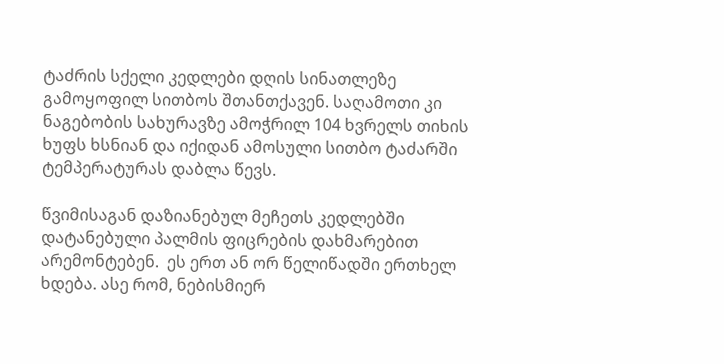ტაძრის სქელი კედლები დღის სინათლეზე გამოყოფილ სითბოს შთანთქავენ. საღამოთი კი ნაგებობის სახურავზე ამოჭრილ 104 ხვრელს თიხის ხუფს ხსნიან და იქიდან ამოსული სითბო ტაძარში ტემპერატურას დაბლა წევს.

წვიმისაგან დაზიანებულ მეჩეთს კედლებში დატანებული პალმის ფიცრების დახმარებით არემონტებენ.  ეს ერთ ან ორ წელიწადში ერთხელ ხდება. ასე რომ, ნებისმიერ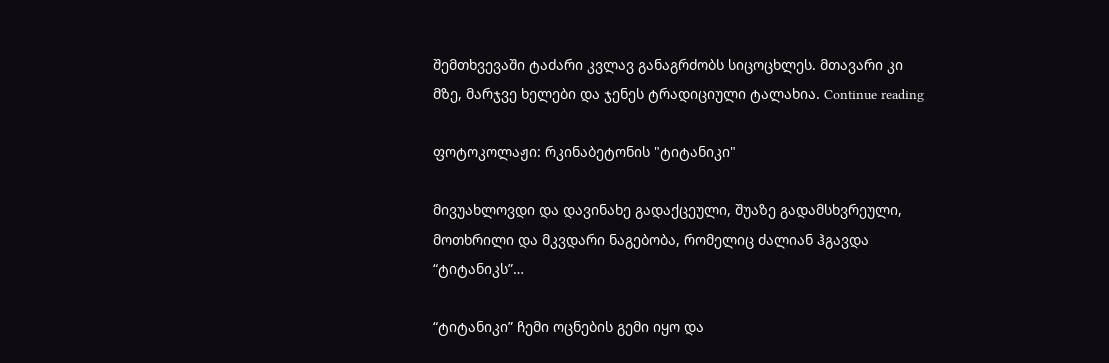შემთხვევაში ტაძარი კვლავ განაგრძობს სიცოცხლეს. მთავარი კი მზე, მარჯვე ხელები და ჯენეს ტრადიციული ტალახია. Continue reading

ფოტოკოლაჟი: რკინაბეტონის "ტიტანიკი"

მივუახლოვდი და დავინახე გადაქცეული, შუაზე გადამსხვრეული, მოთხრილი და მკვდარი ნაგებობა, რომელიც ძალიან ჰგავდა “ტიტანიკს”…

“ტიტანიკი” ჩემი ოცნების გემი იყო და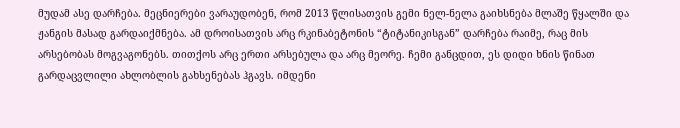მუდამ ასე დარჩება. მეცნიერები ვარაუდობენ, რომ 2013 წლისათვის გემი ნელ-ნელა გაიხსნება მლაშე წყალში და ჟანგის მასად გარდაიქმნება. ამ დროისათვის არც რკინაბეტონის “ტიტანიკისგან” დარჩება რაიმე, რაც მის არსებობას მოგვაგონებს. თითქოს არც ერთი არსებულა და არც მეორე. ჩემი განცდით, ეს დიდი ხნის წინათ გარდაცვლილი ახლობლის გახსენებას ჰგავს. იმდენი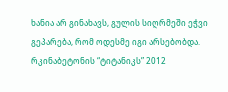ხანია არ გინახავს, გულის სიღრმეში ეჭვი გეპარება, რომ ოდესმე იგი არსებობდა. რკინაბეტონის “ტიტანიკს” 2012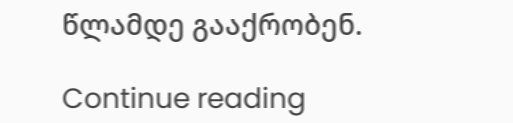წლამდე გააქრობენ.

Continue reading